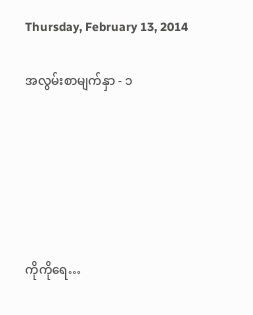Thursday, February 13, 2014

အလွမ်းစာမျက်နှာ - ၁






ကိုကိုရေ…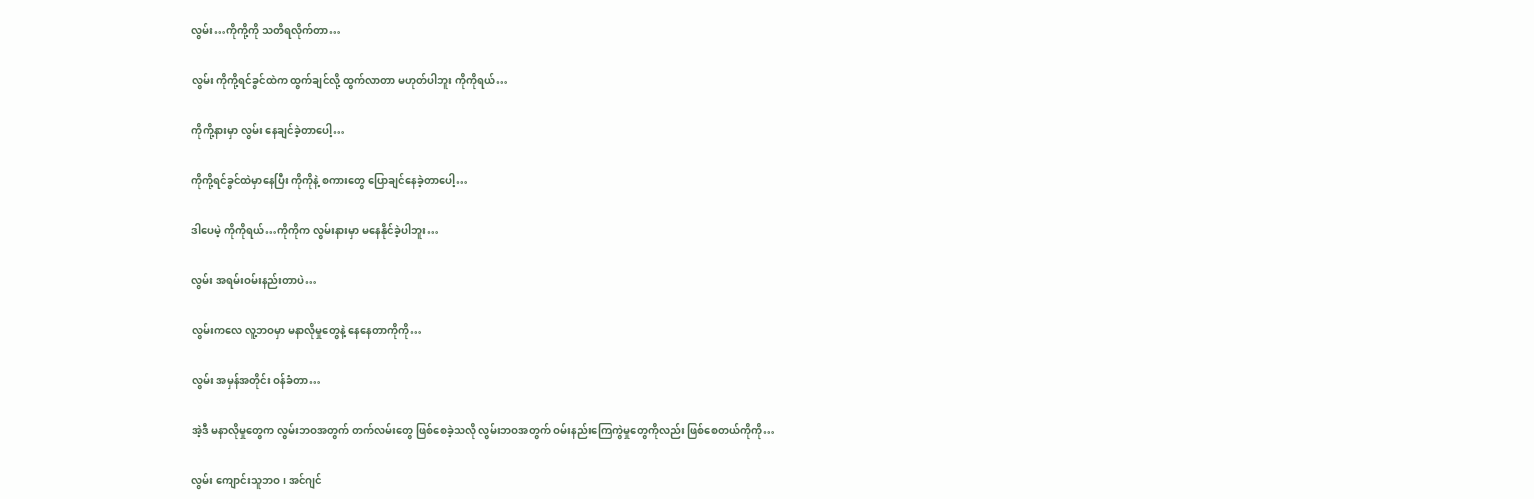လွမ်း…ကိုကို့ကို သတိရလိုက်တာ…

လွမ်း ကိုကို့ရင်ခွင်ထဲက ထွက်ချင်လို့ ထွက်လာတာ မဟုတ်ပါဘူး ကိုကိုရယ်…

ကိုကို့နားမှာ လွမ်း နေချင်ခဲ့တာပေါ့…

ကိုကို့ရင်ခွင်ထဲမှာနေပြီး ကိုကိုနဲ့ စကားတွေ ပြောချင်နေခဲ့တာပေါ့…

ဒါပေမဲ့ ကိုကိုရယ်…ကိုကိုက လွမ်းနားမှာ မနေနိုင်ခဲ့ပါဘူး…

လွမ်း အရမ်းဝမ်းနည်းတာပဲ…

လွမ်းကလေ လူ့ဘဝမှာ မနာလိုမှုတွေနဲ့ နေနေတာကိုကို…

လွမ်း အမှန်အတိုင်း ဝန်ခံတာ…

အဲ့ဒီ မနာလိုမှုတွေက လွမ်းဘဝအတွက် တက်လမ်းတွေ ဖြစ်စေခဲ့သလို လွမ်းဘဝအတွက် ဝမ်းနည်းကြေကွဲမှုတွေကိုလည်း ဖြစ်စေတယ်ကိုကို…

လွမ်း ကျောင်းသူဘဝ၊ အင်ဂျင်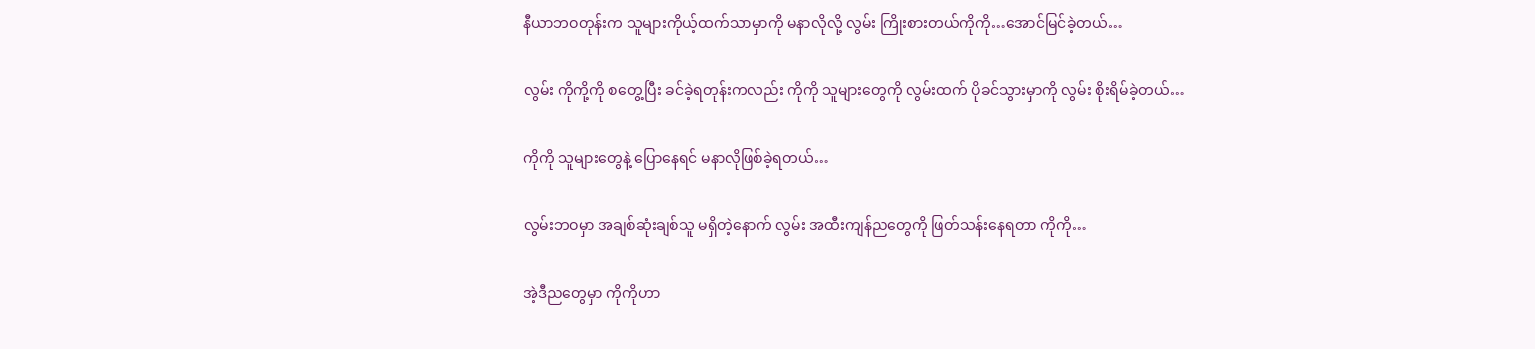နီယာဘဝတုန်းက သူများကိုယ့်ထက်သာမှာကို မနာလိုလို့ လွမ်း ကြိုးစားတယ်ကိုကို…အောင်မြင်ခဲ့တယ်…

လွမ်း ကိုကို့ကို စတွေ့ပြီး ခင်ခဲ့ရတုန်းကလည်း ကိုကို သူများတွေကို လွမ်းထက် ပိုခင်သွားမှာကို လွမ်း စိုးရိမ်ခဲ့တယ်…

ကိုကို သူများတွေနဲ့ ပြောနေရင် မနာလိုဖြစ်ခဲ့ရတယ်…

လွမ်းဘဝမှာ အချစ်ဆုံးချစ်သူ မရှိတဲ့နောက် လွမ်း အထီးကျန်ညတွေကို ဖြတ်သန်းနေရတာ ကိုကို…

အဲ့ဒီညတွေမှာ ကိုကိုဟာ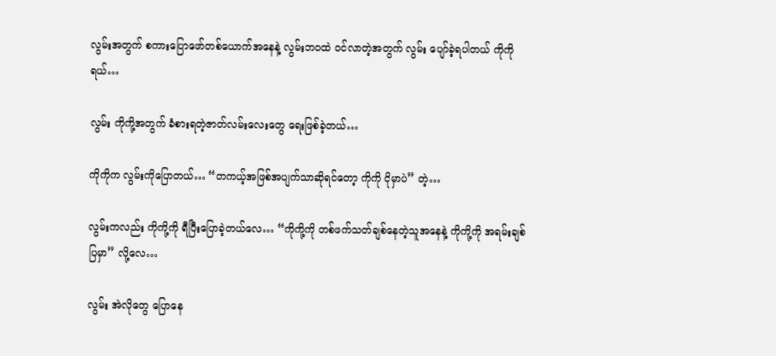လွမ်းအတွက် စကားပြောဖော်တစ်ယောက်အနေနဲ့ လွမ်းဘဝထဲ ဝင်လာတဲ့အတွက် လွမ်း ပျော်ခဲ့ရပါတယ် ကိုကိုရယ်…

လွမ်း ကိုကို့အတွက် ခံစားရတဲ့ဇာတ်လမ်းလေးတွေ ရေးဖြစ်ခဲ့တယ်…

ကိုကိုက လွမ်းကိုပြောတယ်… “တကယ့်အဖြစ်အပျက်သာဆိုရင်တော့ ကိုကို ငိုမှာပဲ” တဲ့…

လွမ်းကလည်း ကိုကို့ကို ရီပြီးပြောခဲ့တယ်လေ… “ကိုကို့ကို တစ်ဖက်သတ်ချစ်နေတဲ့သူအနေနဲ့ ကိုကို့ကို အရမ်းချစ်ပြမှာ” လို့လေ…

လွမ်း အဲလိုတွေ ပြောနေ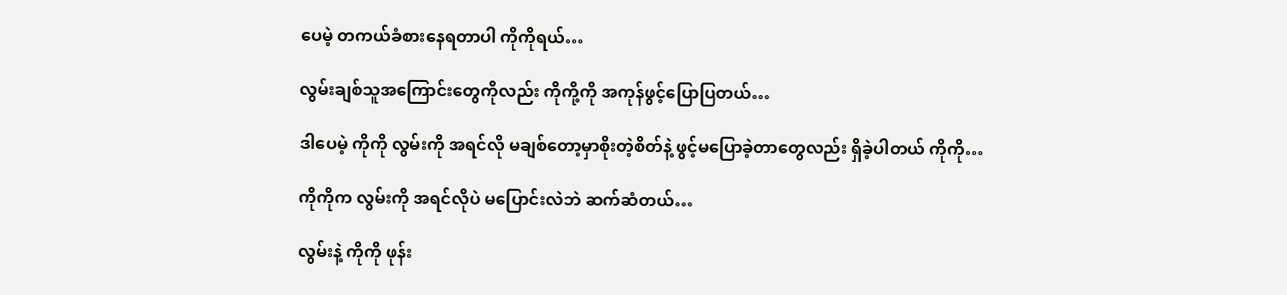ပေမဲ့ တကယ်ခံစားနေရတာပါ ကိုကိုရယ်…

လွမ်းချစ်သူအကြောင်းတွေကိုလည်း ကိုကို့ကို အကုန်ဖွင့်ပြောပြတယ်…

ဒါပေမဲ့ ကိုကို လွမ်းကို အရင်လို မချစ်တော့မှာစိုးတဲ့စိတ်နဲ့ ဖွင့်မပြောခဲ့တာတွေလည်း ရှိခဲ့ပါတယ် ကိုကို…

ကိုကိုက လွမ်းကို အရင်လိုပဲ မပြောင်းလဲဘဲ ဆက်ဆံတယ်…

လွမ်းနဲ့ ကိုကို ဖုန်း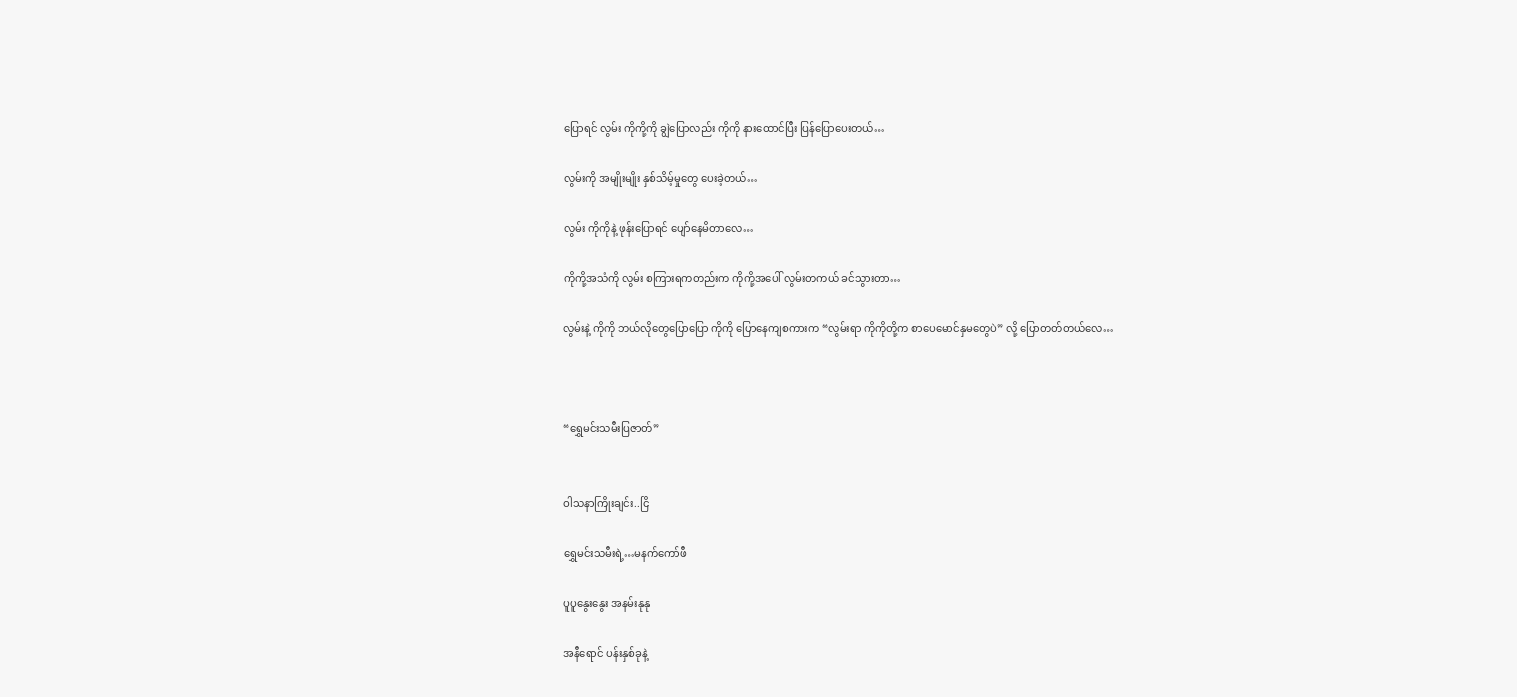ပြောရင် လွမ်း ကိုကို့ကို ချွဲပြောလည်း ကိုကို နားထောင်ပြီး ပြန်ပြောပေးတယ်…

လွမ်းကို အမျိုးမျိုး နှစ်သိမ့်မှုတွေ ပေးခဲ့တယ်…

လွမ်း ကိုကိုနဲ့ ဖုန်းပြောရင် ပျော်နေမိတာလေ…

ကိုကို့အသံကို လွမ်း စကြားရကတည်းက ကိုကို့အပေါ် လွမ်းတကယ် ခင်သွားတာ…

လွမ်းနဲ့ ကိုကို ဘယ်လိုတွေပြောပြော ကိုကို ပြောနေကျစကားက “လွမ်းရာ ကိုကိုတို့က စာပေမောင်နှမတွေပဲ” လို့ ပြောတတ်တယ်လေ…



“ရွှေမင်းသမီးပြဇာတ်”


ဝါသနာကြိုးချင်း..ငြိ

ရွှေမင်းသမီးရဲ့…မနက်ကော်ဖီ

ပူပူနွေးနွေး အနမ်းနုနု

အနီရောင် ပန်းနှစ်ခုနဲ့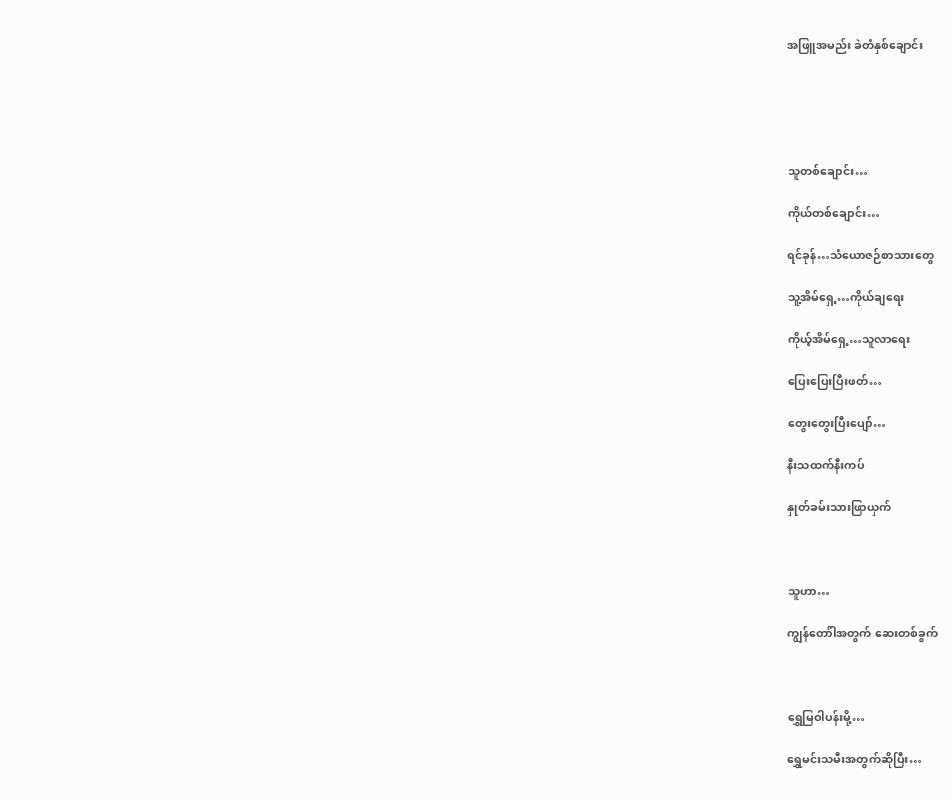အဖြူအမည်း ခဲတံနှစ်ချောင်း





သူတစ်ချောင်း…

ကိုယ်တစ်ချောင်း…

ရင်ခုန်…သံယောဇဉ်စာသားတွေ

သူ့အိမ်ရှေ့…ကိုယ်ချရေး

ကိုယ့်အိမ်ရှေ့…သူလာရေး

ပြေးပြေးပြီးဖတ်…

တွေးတွေးပြီးပျော်…

နီးသထက်နီးကပ်

နှုတ်ခမ်းသားဖြာယှက်



သူဟာ…

ကျွန်တော်ါအတွက် ဆေးတစ်ခွက်



ရွှေမြဝါပန်းမို့…

ရွှေမင်းသမီးအတွက်ဆိုပြီး…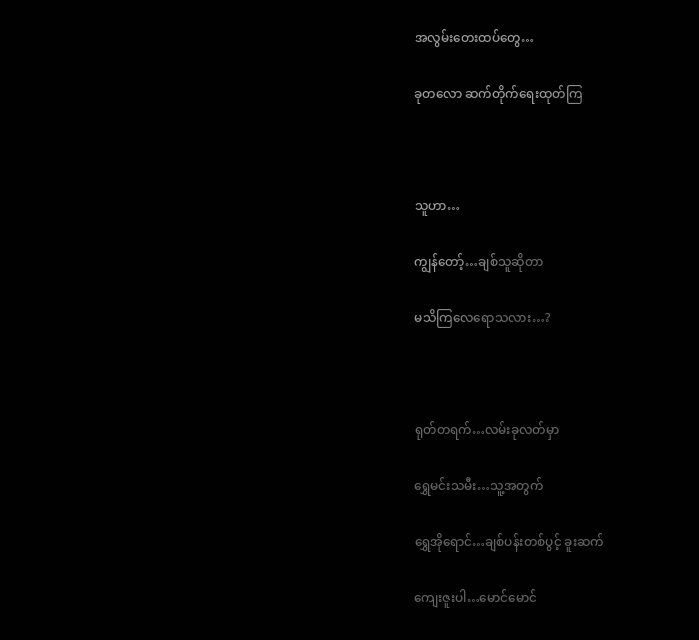အလွမ်းတေးထပ်တွေ…

ခုတလော ဆက်တိုက်ရေးထုတ်ကြ



သူဟာ…

ကျွန်တော့်…ချစ်သူဆိုတာ

မသိကြလေရောသလား…?



ရုတ်တရက်…လမ်းခုလတ်မှာ

ရွှေမင်းသမီး…သူ့အတွက်

ရွှေအိုရောင်…ချစ်ပန်းတစ်ပွင့် ခူးဆက်

ကျေးဇူးပါ…မောင်မောင်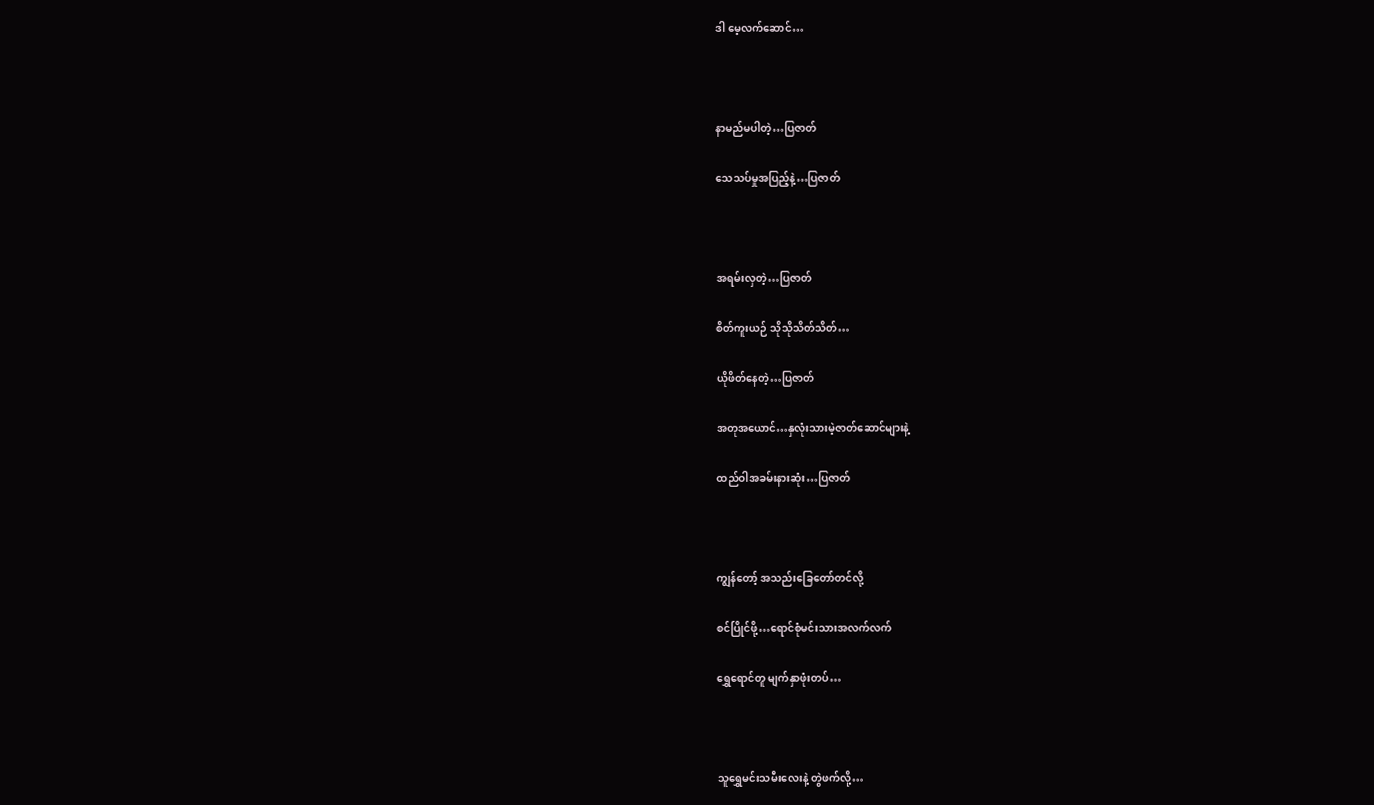ဒါ မေ့လက်ဆောင်…



နာမည်မပါတဲ့…ပြဇာတ်

သေသပ်မှုအပြည့်နဲ့…ပြဇာတ်



အရမ်းလှတဲ့…ပြဇာတ်

စိတ်ကူးယဉ် သိုသိုသိတ်သိတ်…

ယိုဖိတ်နေတဲ့…ပြဇာတ်

အတုအယောင်…နှလုံးသားမဲ့ဇာတ်ဆောင်များနဲ့

ထည်ဝါအခမ်းနားဆုံး…ပြဇာတ်



ကျွန်တော့် အသည်းခြေတော်တင်လို့

စင်ပြိုင်ဖို့…ရောင်စုံမင်းသားအလက်လက်

ရွှေရောင်တူ မျက်နှာဖုံးတပ်…



သူရွှေမင်းသမီးလေးနဲ့ တွဲဖက်လို့…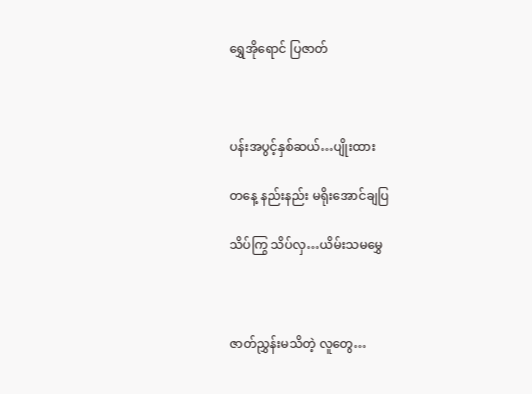ရွှေအိုရောင် ပြဇာတ်



ပန်းအပွင့်နှစ်ဆယ်…ပျိုးထား

တနေ့ နည်းနည်း မရိုးအောင်ချပြ

သိပ်ကြွ သိပ်လှ…ယိမ်းသမမွှေ



ဇာတ်ညွှန်းမသိတဲ့ လူတွေ…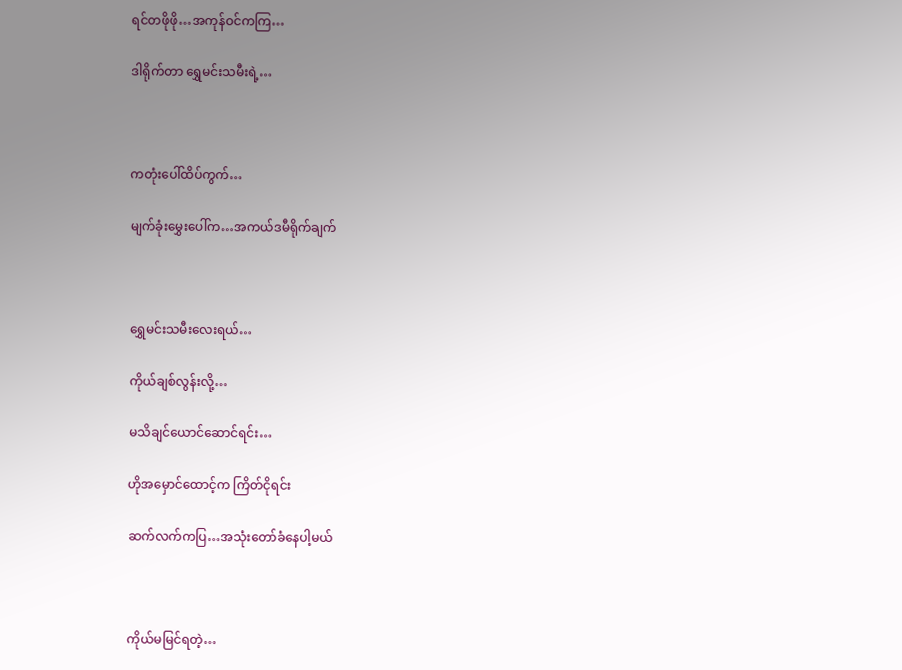ရင်တဖိုဖို…အကုန်ဝင်ကကြ…

ဒါရိုက်တာ ရွှေမင်းသမီးရဲ့…



ကတုံးပေါ်ထိပ်ကွက်…

မျက်ခုံးမွှေးပေါ်က…အကယ်ဒမီရိုက်ချက်



ရွှေမင်းသမီးလေးရယ်…

ကိုယ်ချစ်လွန်းလို့…

မသိချင်ယောင်ဆောင်ရင်း…

ဟိုအမှောင်ထောင့်က ကြိတ်ငိုရင်း

ဆက်လက်ကပြ…အသုံးတော်ခံနေပါ့မယ်



ကိုယ်မမြင်ရတဲ့…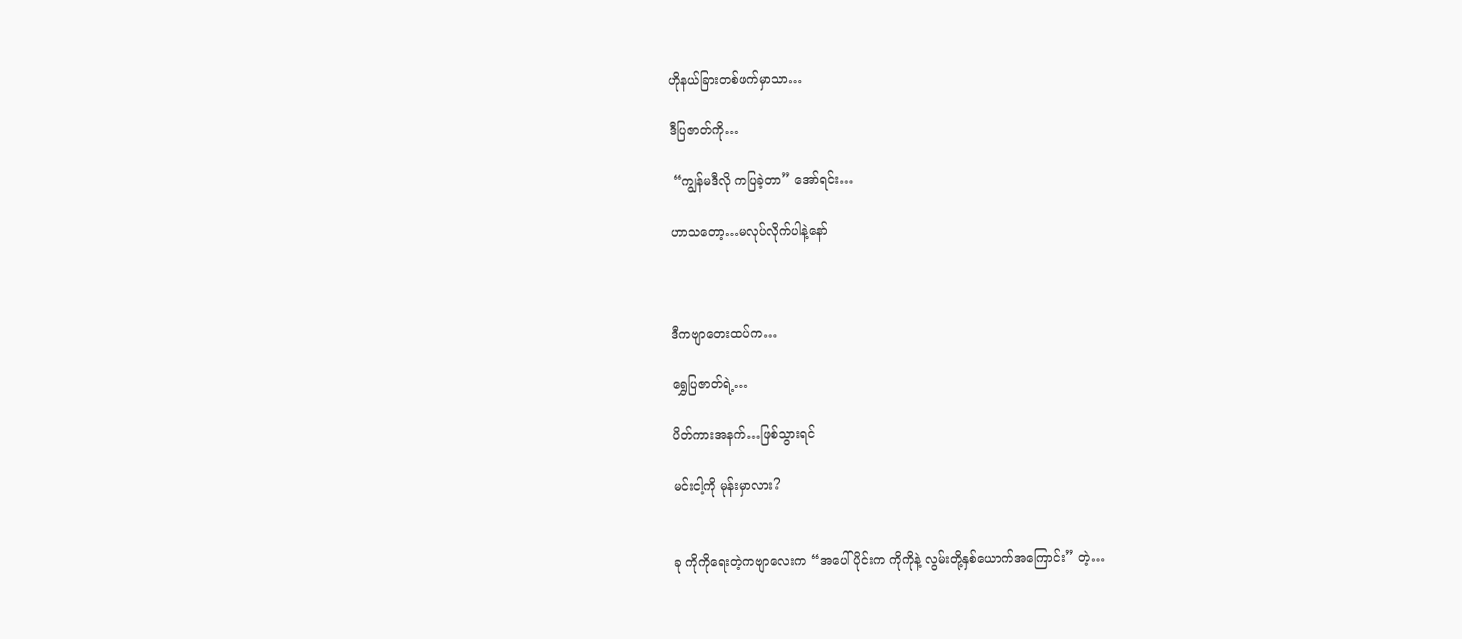ဟိုနယ်ခြားတစ်ဖက်မှာသာ…

ဒီပြဇာတ်ကို…

 “ကျွန်မဒီလို ကပြခဲ့တာ” အော်ရင်း…

ဟာသတော့…မလုပ်လိုက်ပါနဲ့နော်



ဒီကဗျာတေးထပ်က…

ရွှေပြဇာတ်ရဲ့…

ပိတ်ကားအနက်…ဖြစ်သွားရင်

မင်းငါ့ကို မုန်းမှာလား?


ခု ကိုကိုရေးတဲ့ကဗျာလေးက “အပေါ်ပိုင်းက ကိုကိုနဲ့ လွမ်းတို့နှစ်ယောက်အကြောင်း” တဲ့…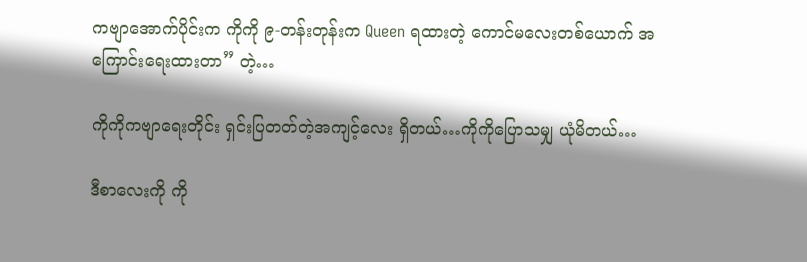ကဗျာအောက်ပိုင်းက ကိုကို ၉-တန်းတုန်းက Queen ရထားတဲ့ ကောင်မလေးတစ်ယောက် အကြောင်းရေးထားတာ” တဲ့…

ကိုကိုကဗျာရေးတိုင်း ရှင်းပြတတ်တဲ့အကျင့်လေး ရှိတယ်…ကိုကိုပြောသမျှ ယုံမိတယ်…

ဒီစာလေးကို ကို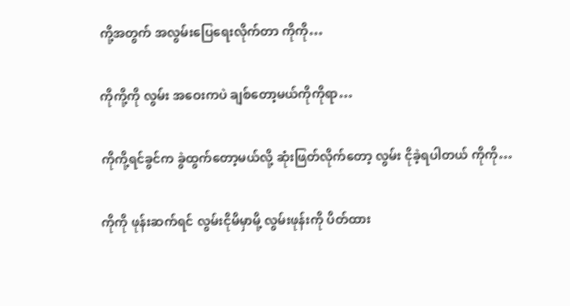ကို့အတွက် အလွမ်းပြေရေးလိုက်တာ ကိုကို…

ကိုကို့ကို လွမ်း အဝေးကပဲ ချစ်တော့မယ်ကိုကိုရာ…

ကိုကို့ရင်ခွင်က ခွဲထွက်တော့မယ်လို့ ဆုံးဖြတ်လိုက်တော့ လွမ်း ငိုခဲ့ရပါတယ် ကိုကို…

ကိုကို ဖုန်းဆက်ရင် လွမ်းငိုမိမှာမို့ လွမ်းဖုန်းကို ပိတ်ထား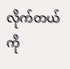လိုက်တယ် ကို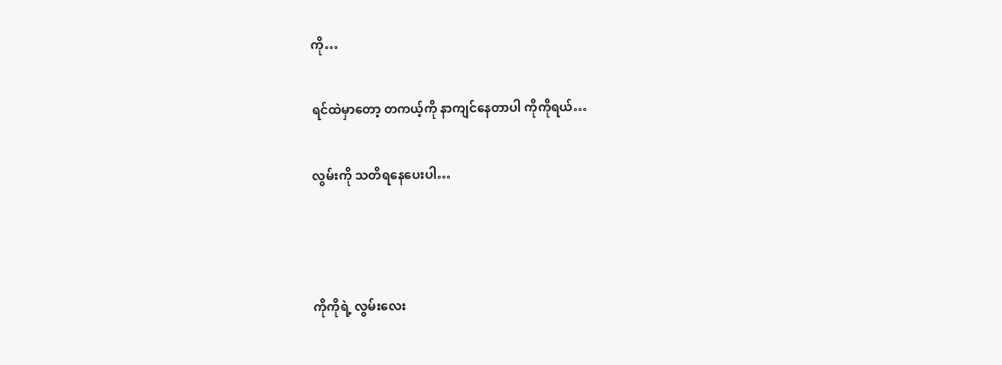ကို…

ရင်ထဲမှာတော့ တကယ့်ကို နာကျင်နေတာပါ ကိုကိုရယ်…

လွမ်းကို သတိရနေပေးပါ…



ကိုကိုရဲ့ လွမ်းလေး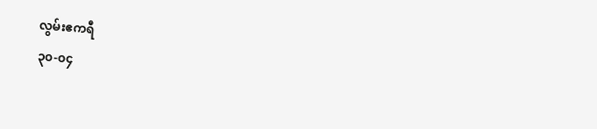လွမ်းဧကရီ
၃၀-၀၄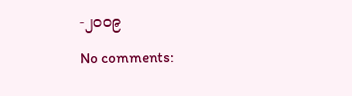-၂၀၀၉

No comments: